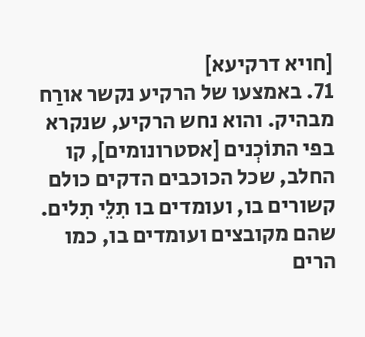[חויא דרקיעא]
71. באמצעו של הרקיע נקשר אורַח מבהיק. והוא נחש הרקיע, שנקרא בפי התוֹכְנים [אסטרונומים], קו החלב, שכל הכוכבים הדקים כולם קשורים בו, ועומדים בו תִלֵי תִלים. שהם מקובצים ועומדים בו, כמו הרים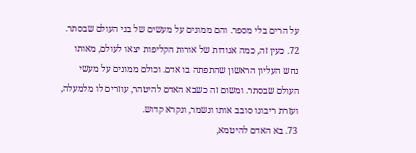על הרים בלי מספר. והם ממונים על מעשים של בני העולם שבסתר.
72. כעין זה, כמה אגודות של אורות הקליפות יצאו לעולם, מאותו נחש העליון הראשון שהתפתה בו אדם. וכולם ממונים על מעשי העולם שבסתר. ומשום זה כשבא האדם להיטהר, עוזרים לו מלמעלה, ועזרת ריבונו סובב אותו ונשמר, ונקרא קדוש.
73. בא האדם להיטמא,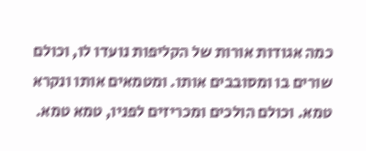כמה אגודות אורות של הקליפות נועדו לו, וכולם שורים בו ומסובבים אותו. ומטמאים אותו ונקרא טמא. וכולם הולכים ומכריזים לפניו, טמא טמא.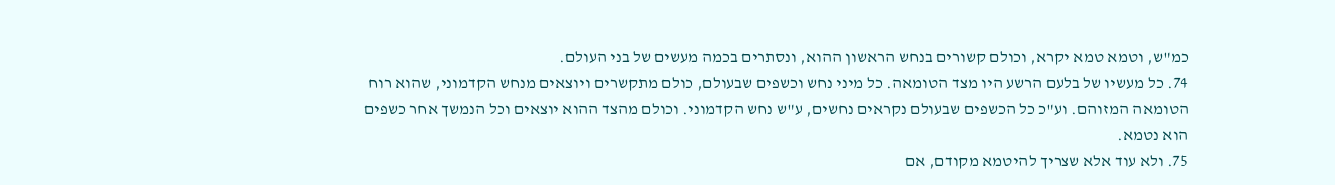כמ"ש, וטמא טמא יקרא, וכולם קשורים בנחש הראשון ההוא, ונסתרים בכמה מעשים של בני העולם.
74. כל מעשיו של בלעם הרשע היו מצד הטומאה. כל מיני נחש וכשפים שבעולם, כולם מתקשרים ויוצאים מנחש הקדמוני, שהוא רוח הטומאה המזוהם. וע"כ כל הכשפים שבעולם נקראים נחשים, ע"ש נחש הקדמוני. וכולם מהצד ההוא יוצאים וכל הנמשך אחר כשפים הוא נטמא.
75. ולא עוד אלא שצריך להיטמא מקודם, אם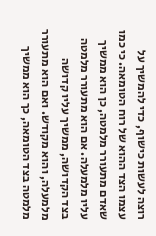רוצה לעשות כישוף, כדי להמשיך על עצמו הצד ההוא של רוח הטומאה. כי כמו שאדם מתעורר מלמטה, כן הוא ממשיך עליו מלמעלה. אם הוא מתעורר מלמטה בצד הקדושה, ממשיך עליו קדושה מלמעלה, והוא מקודש. ואם הוא מתעורר מלמטה בצד הטומאה, כך הוא ממשיך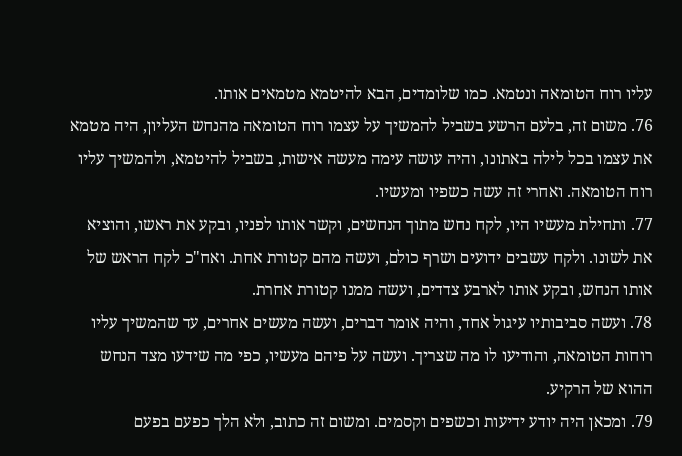עליו רוח הטומאה ונטמא. כמו שלומדים, הבא להיטמא מטמאים אותו.
76. משום זה, בלעם הרשע בשביל להמשיך על עצמו רוח הטומאה מהנחש העליון, היה מטמא את עצמו בכל לילה באתונו, והיה עושה עימה מעשה אישות, בשביל להיטמא, ולהמשיך עליו רוח הטומאה. ואחרי זה עשה כשפיו ומעשיו.
77. ותחילת מעשיו היו, לקח נחש מתוך הנחשים, וקשר אותו לפניו, ובקע את ראשו, והוציא את לשונו. ולקח עשבים ידועים ושרף כולם, ועשה מהם קטורת אחת. ואח"כ לקח הראש של אותו הנחש, ובקע אותו לארבע צדדים, ועשה ממנו קטורת אחרת.
78. ועשה סביבותיו עיגול אחד, והיה אומר דברים, ועשה מעשים אחרים, עד שהמשיך עליו רוחות הטומאה, והודיעו לו מה שצריך. ועשה על פיהם מעשיו, כפי מה שידעו מצד הנחש ההוא של הרקיע.
79. ומכאן היה יודע ידיעות וכשפים וקסמים. ומשום זה כתוב, ולא הלך כפעם בפעם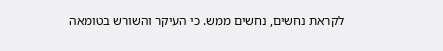לקראת נחשים, נחשים ממש. כי העיקר והשורש בטומאה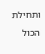ותחילת הכול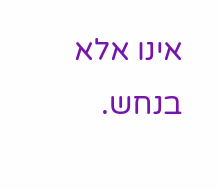אינו אלא בנחש.